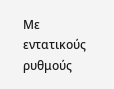Με εντατικούς ρυθμούς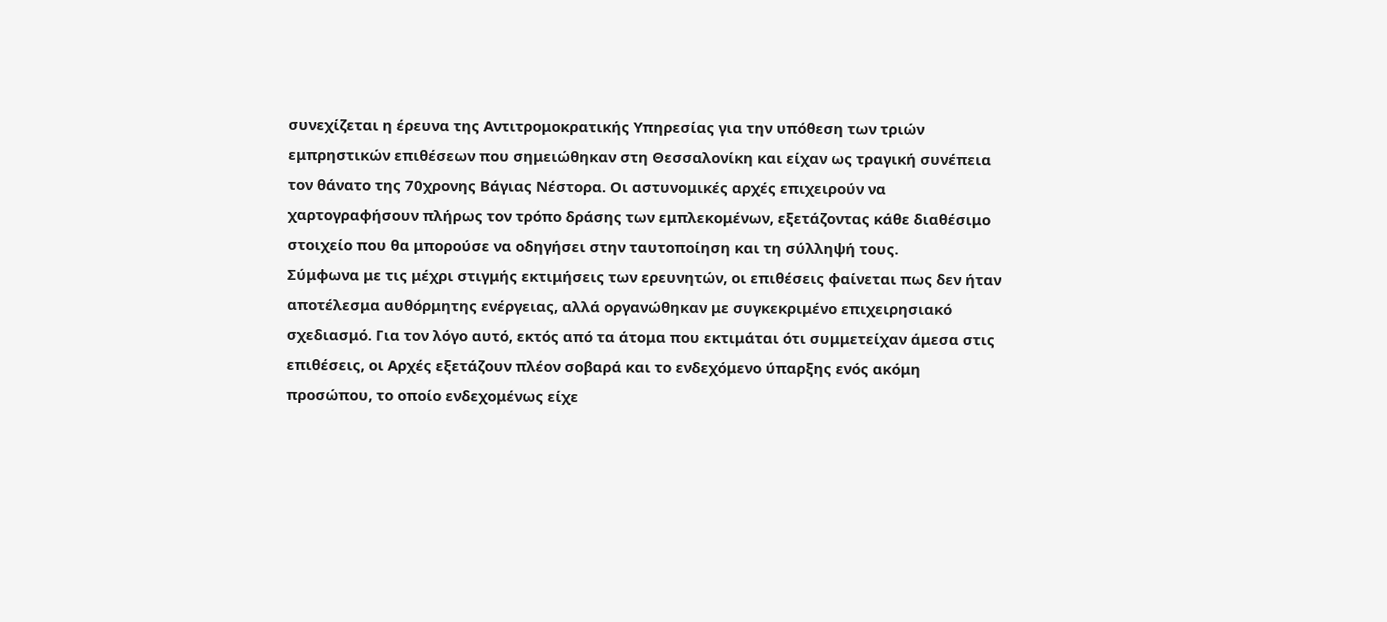συνεχίζεται η έρευνα της Αντιτρομοκρατικής Υπηρεσίας για την υπόθεση των τριών εμπρηστικών επιθέσεων που σημειώθηκαν στη Θεσσαλονίκη και είχαν ως τραγική συνέπεια τον θάνατο της 70χρονης Βάγιας Νέστορα. Οι αστυνομικές αρχές επιχειρούν να χαρτογραφήσουν πλήρως τον τρόπο δράσης των εμπλεκομένων, εξετάζοντας κάθε διαθέσιμο στοιχείο που θα μπορούσε να οδηγήσει στην ταυτοποίηση και τη σύλληψή τους.
Σύμφωνα με τις μέχρι στιγμής εκτιμήσεις των ερευνητών, οι επιθέσεις φαίνεται πως δεν ήταν αποτέλεσμα αυθόρμητης ενέργειας, αλλά οργανώθηκαν με συγκεκριμένο επιχειρησιακό σχεδιασμό. Για τον λόγο αυτό, εκτός από τα άτομα που εκτιμάται ότι συμμετείχαν άμεσα στις επιθέσεις, οι Αρχές εξετάζουν πλέον σοβαρά και το ενδεχόμενο ύπαρξης ενός ακόμη προσώπου, το οποίο ενδεχομένως είχε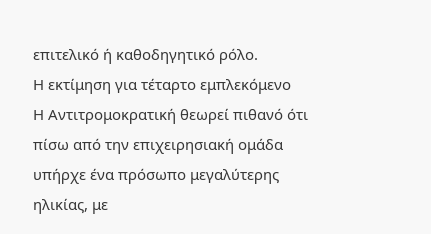επιτελικό ή καθοδηγητικό ρόλο.
Η εκτίμηση για τέταρτο εμπλεκόμενο
Η Αντιτρομοκρατική θεωρεί πιθανό ότι πίσω από την επιχειρησιακή ομάδα υπήρχε ένα πρόσωπο μεγαλύτερης ηλικίας, με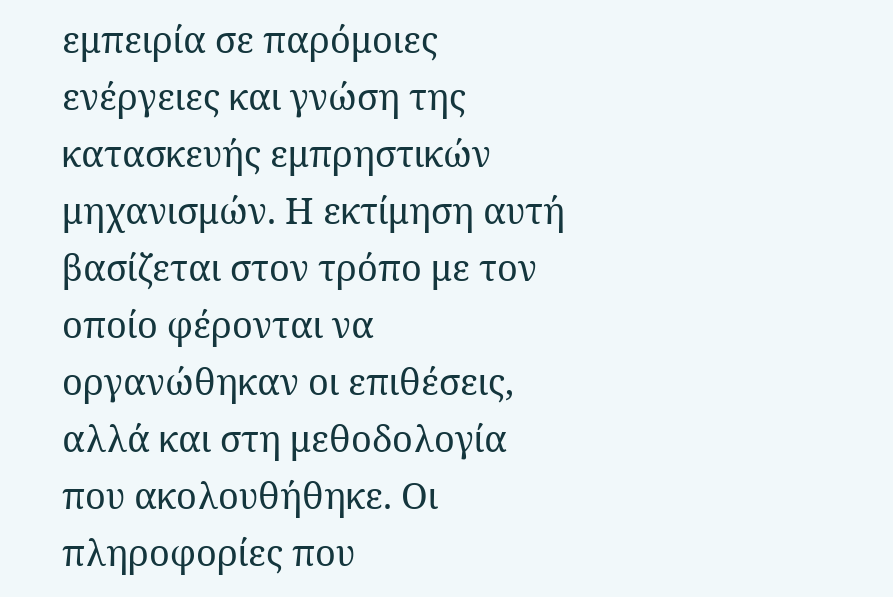εμπειρία σε παρόμοιες ενέργειες και γνώση της κατασκευής εμπρηστικών μηχανισμών. Η εκτίμηση αυτή βασίζεται στον τρόπο με τον οποίο φέρονται να οργανώθηκαν οι επιθέσεις, αλλά και στη μεθοδολογία που ακολουθήθηκε. Οι πληροφορίες που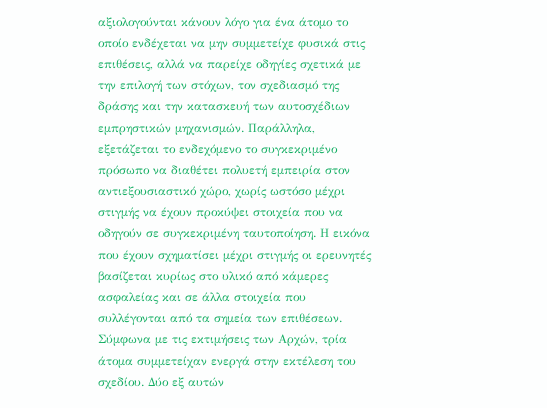αξιολογούνται κάνουν λόγο για ένα άτομο το οποίο ενδέχεται να μην συμμετείχε φυσικά στις επιθέσεις, αλλά να παρείχε οδηγίες σχετικά με την επιλογή των στόχων, τον σχεδιασμό της δράσης και την κατασκευή των αυτοσχέδιων εμπρηστικών μηχανισμών. Παράλληλα, εξετάζεται το ενδεχόμενο το συγκεκριμένο πρόσωπο να διαθέτει πολυετή εμπειρία στον αντιεξουσιαστικό χώρο, χωρίς ωστόσο μέχρι στιγμής να έχουν προκύψει στοιχεία που να οδηγούν σε συγκεκριμένη ταυτοποίηση. Η εικόνα που έχουν σχηματίσει μέχρι στιγμής οι ερευνητές βασίζεται κυρίως στο υλικό από κάμερες ασφαλείας και σε άλλα στοιχεία που συλλέγονται από τα σημεία των επιθέσεων.
Σύμφωνα με τις εκτιμήσεις των Αρχών, τρία άτομα συμμετείχαν ενεργά στην εκτέλεση του σχεδίου. Δύο εξ αυτών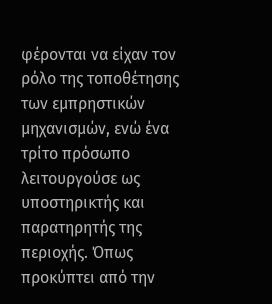φέρονται να είχαν τον ρόλο της τοποθέτησης των εμπρηστικών μηχανισμών, ενώ ένα τρίτο πρόσωπο λειτουργούσε ως υποστηρικτής και παρατηρητής της περιοχής. Όπως προκύπτει από την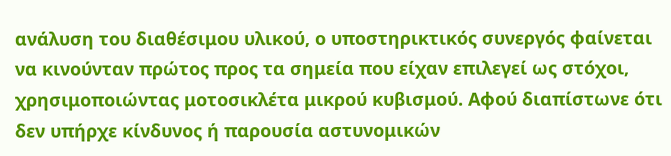ανάλυση του διαθέσιμου υλικού, ο υποστηρικτικός συνεργός φαίνεται να κινούνταν πρώτος προς τα σημεία που είχαν επιλεγεί ως στόχοι, χρησιμοποιώντας μοτοσικλέτα μικρού κυβισμού. Αφού διαπίστωνε ότι δεν υπήρχε κίνδυνος ή παρουσία αστυνομικών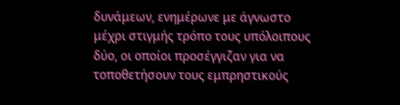δυνάμεων, ενημέρωνε με άγνωστο μέχρι στιγμής τρόπο τους υπόλοιπους δύο, οι οποίοι προσέγγιζαν για να τοποθετήσουν τους εμπρηστικούς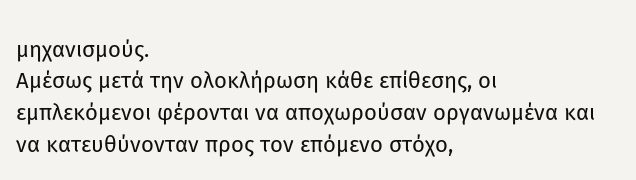μηχανισμούς.
Αμέσως μετά την ολοκλήρωση κάθε επίθεσης, οι εμπλεκόμενοι φέρονται να αποχωρούσαν οργανωμένα και να κατευθύνονταν προς τον επόμενο στόχο,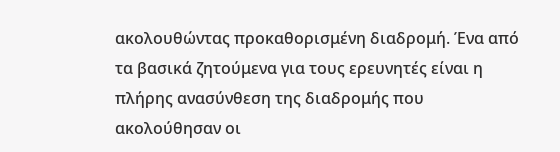ακολουθώντας προκαθορισμένη διαδρομή. Ένα από τα βασικά ζητούμενα για τους ερευνητές είναι η πλήρης ανασύνθεση της διαδρομής που ακολούθησαν οι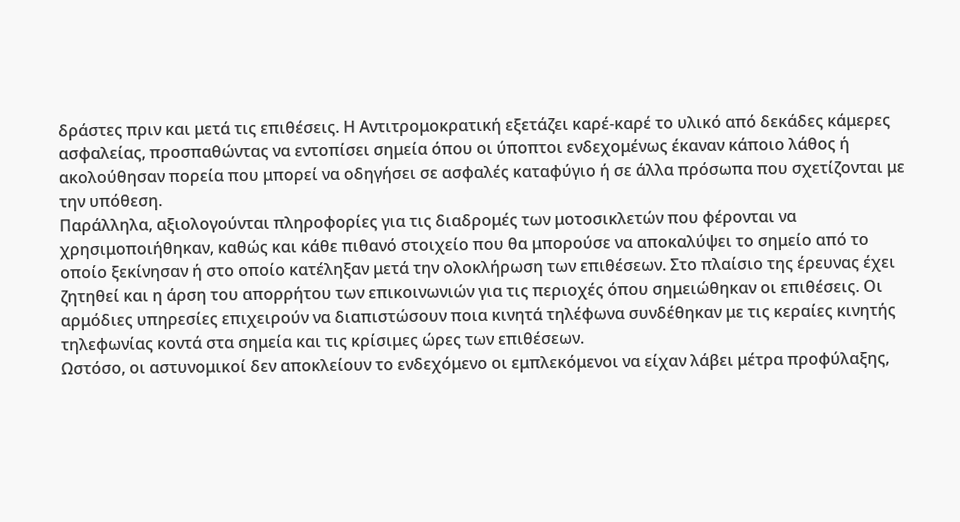δράστες πριν και μετά τις επιθέσεις. Η Αντιτρομοκρατική εξετάζει καρέ-καρέ το υλικό από δεκάδες κάμερες ασφαλείας, προσπαθώντας να εντοπίσει σημεία όπου οι ύποπτοι ενδεχομένως έκαναν κάποιο λάθος ή ακολούθησαν πορεία που μπορεί να οδηγήσει σε ασφαλές καταφύγιο ή σε άλλα πρόσωπα που σχετίζονται με την υπόθεση.
Παράλληλα, αξιολογούνται πληροφορίες για τις διαδρομές των μοτοσικλετών που φέρονται να χρησιμοποιήθηκαν, καθώς και κάθε πιθανό στοιχείο που θα μπορούσε να αποκαλύψει το σημείο από το οποίο ξεκίνησαν ή στο οποίο κατέληξαν μετά την ολοκλήρωση των επιθέσεων. Στο πλαίσιο της έρευνας έχει ζητηθεί και η άρση του απορρήτου των επικοινωνιών για τις περιοχές όπου σημειώθηκαν οι επιθέσεις. Οι αρμόδιες υπηρεσίες επιχειρούν να διαπιστώσουν ποια κινητά τηλέφωνα συνδέθηκαν με τις κεραίες κινητής τηλεφωνίας κοντά στα σημεία και τις κρίσιμες ώρες των επιθέσεων.
Ωστόσο, οι αστυνομικοί δεν αποκλείουν το ενδεχόμενο οι εμπλεκόμενοι να είχαν λάβει μέτρα προφύλαξης,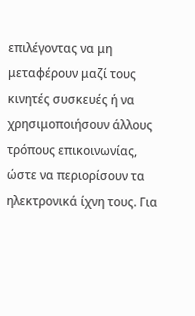επιλέγοντας να μη μεταφέρουν μαζί τους κινητές συσκευές ή να χρησιμοποιήσουν άλλους τρόπους επικοινωνίας, ώστε να περιορίσουν τα ηλεκτρονικά ίχνη τους. Για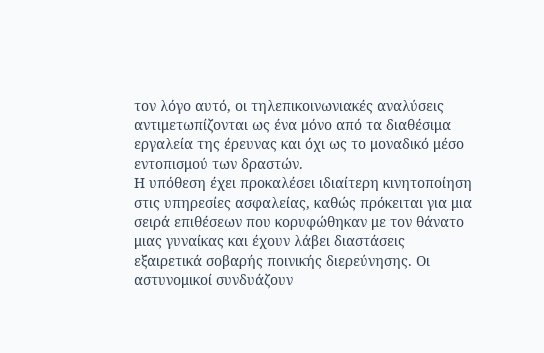τον λόγο αυτό, οι τηλεπικοινωνιακές αναλύσεις αντιμετωπίζονται ως ένα μόνο από τα διαθέσιμα εργαλεία της έρευνας και όχι ως το μοναδικό μέσο εντοπισμού των δραστών.
Η υπόθεση έχει προκαλέσει ιδιαίτερη κινητοποίηση στις υπηρεσίες ασφαλείας, καθώς πρόκειται για μια σειρά επιθέσεων που κορυφώθηκαν με τον θάνατο μιας γυναίκας και έχουν λάβει διαστάσεις εξαιρετικά σοβαρής ποινικής διερεύνησης. Οι αστυνομικοί συνδυάζουν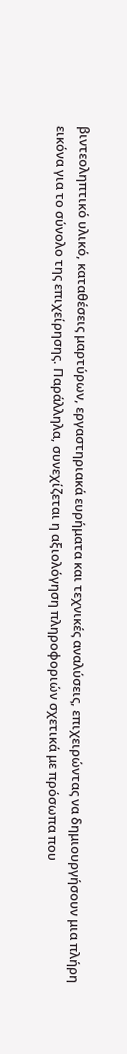βιντεοληπτικό υλικό, καταθέσεις μαρτύρων, εργαστηριακά ευρήματα και τεχνικές αναλύσεις, επιχειρώντας να δημιουργήσουν μια πλήρη εικόνα για το σύνολο της επιχείρησης. Παράλληλα, συνεχίζεται η αξιολόγηση πληροφοριών σχετικά με πρόσωπα που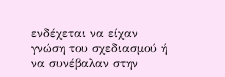ενδέχεται να είχαν γνώση του σχεδιασμού ή να συνέβαλαν στην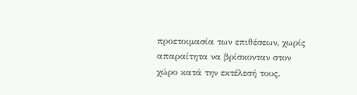προετοιμασία των επιθέσεων, χωρίς απαραίτητα να βρίσκονταν στον χώρο κατά την εκτέλεσή τους.